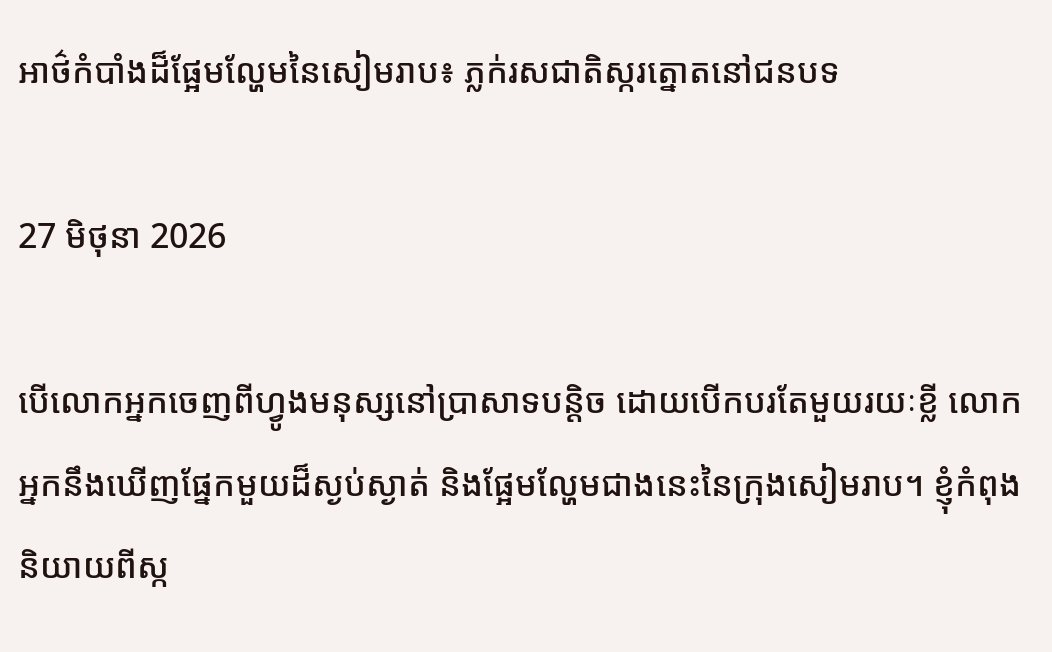អាថ៌កំបាំងដ៏ផ្អែមល្ហែមនៃសៀមរាប៖ ភ្លក់រសជាតិស្ករត្នោតនៅជនបទ

27 មិថុនា 2026

បើលោកអ្នកចេញពីហ្វូងមនុស្សនៅប្រាសាទបន្តិច ដោយបើកបរតែមួយរយៈខ្លី លោកអ្នកនឹងឃើញផ្នែកមួយដ៏ស្ងប់ស្ងាត់ និងផ្អែមល្ហែមជាងនេះនៃក្រុងសៀមរាប។ ខ្ញុំកំពុងនិយាយពីស្ក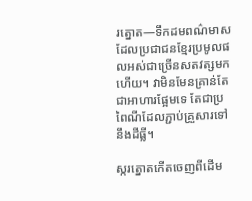រត្នោត—ទឹកដមពណ៌មាសដែលប្រជាជនខ្មែរប្រមូលផលអស់ជាច្រើនសតវត្សមកហើយ។ វាមិនមែនគ្រាន់តែជាអាហារផ្អែមទេ តែជាប្រពៃណីដែលភ្ជាប់គ្រួសារទៅនឹងដីធ្លី។

ស្ករត្នោតកើតចេញពីដើម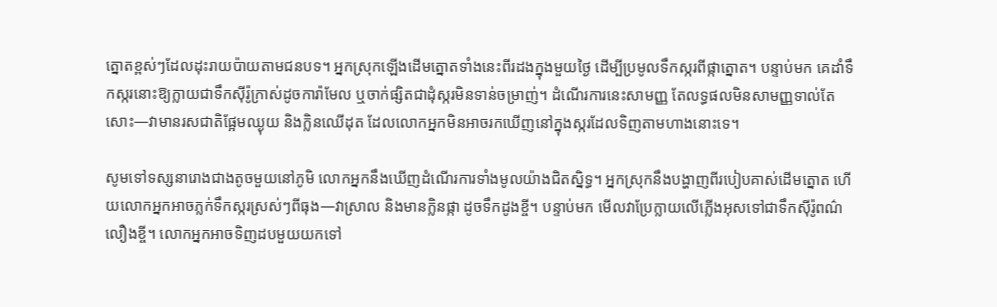ត្នោតខ្ពស់ៗដែលដុះរាយប៉ាយតាមជនបទ។ អ្នកស្រុកឡើងដើមត្នោតទាំងនេះពីរដងក្នុងមួយថ្ងៃ ដើម្បីប្រមូលទឹកស្ករពីផ្កាត្នោត។ បន្ទាប់មក គេដាំទឹកស្ករនោះឱ្យក្លាយជាទឹកស៊ីរ៉ូក្រាស់ដូចការ៉ាមែល ឬចាក់ផ្សិតជាដុំស្ករមិនទាន់ចម្រាញ់។ ដំណើរការនេះសាមញ្ញ តែលទ្ធផលមិនសាមញ្ញទាល់តែសោះ—វាមានរសជាតិផ្អែមឈ្ងុយ និងក្លិនឈើដុត ដែលលោកអ្នកមិនអាចរកឃើញនៅក្នុងស្ករដែលទិញតាមហាងនោះទេ។

សូមទៅទស្សនារោងជាងតូចមួយនៅភូមិ លោកអ្នកនឹងឃើញដំណើរការទាំងមូលយ៉ាងជិតស្និទ្ធ។ អ្នកស្រុកនឹងបង្ហាញពីរបៀបគាស់ដើមត្នោត ហើយលោកអ្នកអាចភ្លក់ទឹកស្ករស្រស់ៗពីធុង—វាស្រាល និងមានក្លិនផ្កា ដូចទឹកដូងខ្ចី។ បន្ទាប់មក មើលវាប្រែក្លាយលើភ្លើងអុសទៅជាទឹកស៊ីរ៉ូពណ៌លឿងខ្ចី។ លោកអ្នកអាចទិញដបមួយយកទៅ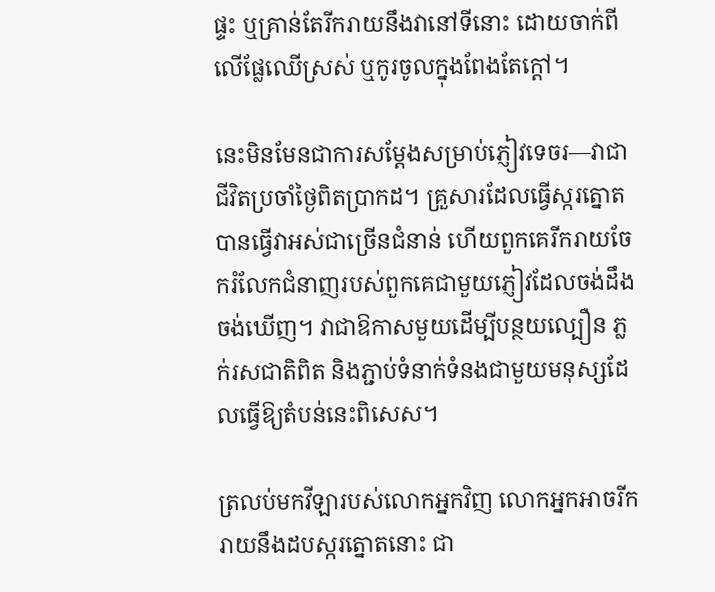ផ្ទះ ឬគ្រាន់តែរីករាយនឹងវានៅទីនោះ ដោយចាក់ពីលើផ្លែឈើស្រស់ ឬកូរចូលក្នុងពែងតែក្តៅ។

នេះមិនមែនជាការសម្តែងសម្រាប់ភ្ញៀវទេចរ—វាជាជីវិតប្រចាំថ្ងៃពិតប្រាកដ។ គ្រួសារដែលធ្វើស្ករត្នោតបានធ្វើវាអស់ជាច្រើនជំនាន់ ហើយពួកគេរីករាយចែករំលែកជំនាញរបស់ពួកគេជាមួយភ្ញៀវដែលចង់ដឹងចង់ឃើញ។ វាជាឱកាសមួយដើម្បីបន្ថយល្បឿន ភ្លក់រសជាតិពិត និងភ្ជាប់ទំនាក់ទំនងជាមួយមនុស្សដែលធ្វើឱ្យតំបន់នេះពិសេស។

ត្រលប់មកវីឡារបស់លោកអ្នកវិញ លោកអ្នកអាចរីករាយនឹងដបស្ករត្នោតនោះ ជា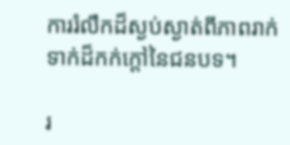ការរំលឹកដ៏ស្ងប់ស្ងាត់ពីភាពរាក់ទាក់ដ៏កក់ក្តៅនៃជនបទ។

រ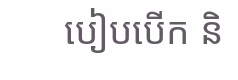បៀបបើក និ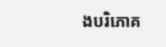ងបរិភោគ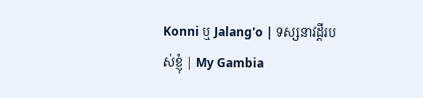Konni ឬ Jalang'o | ទស្សនាវដ្តីរបស់ខ្ញុំ | My Gambia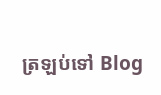ត្រឡប់ទៅ Blog